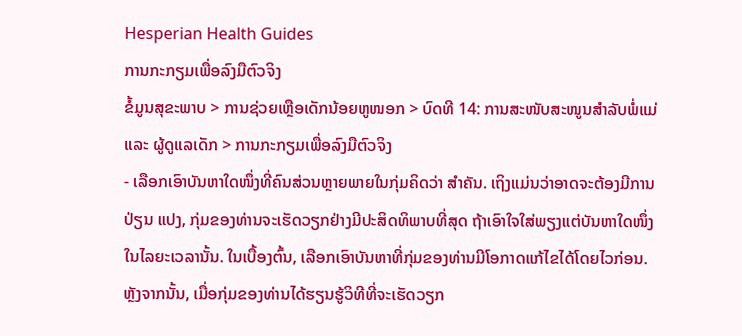Hesperian Health Guides
ການກະກຽມເພື່ອລົງມືຕົວຈິງ
ຂໍ້ມູນສຸຂະພາບ > ການຊ່ວຍເຫຼືອເດັກນ້ອຍຫູໜອກ > ບົດທີ 14: ການສະໜັບສະໜູນສຳລັບພໍ່ແມ່ ແລະ ຜູ້ດູແລເດັກ > ການກະກຽມເພື່ອລົງມືຕົວຈິງ
- ເລືອກເອົາບັນຫາໃດໜຶ່ງທີ່ຄົນສ່ວນຫຼາຍພາຍໃນກຸ່ມຄິດວ່າ ສຳຄັນ. ເຖິງແມ່ນວ່າອາດຈະຕ້ອງມີການປ່ຽນ ແປງ, ກຸ່ມຂອງທ່ານຈະເຮັດວຽກຢ່າງມີປະສິດທິພາບທີ່ສຸດ ຖ້າເອົາໃຈໃສ່ພຽງແຕ່ບັນຫາໃດໜຶ່ງໃນໄລຍະເວລານັ້ນ. ໃນເບື້ອງຕົ້ນ, ເລືອກເອົາບັນຫາທີ່ກຸ່ມຂອງທ່ານມີໂອກາດແກ້ໄຂໄດ້ໂດຍໄວກ່ອນ. ຫຼັງຈາກນັ້ນ, ເມື່ອກຸ່ມຂອງທ່ານໄດ້ຮຽນຮູ້ວິທີທີ່ຈະເຮັດວຽກ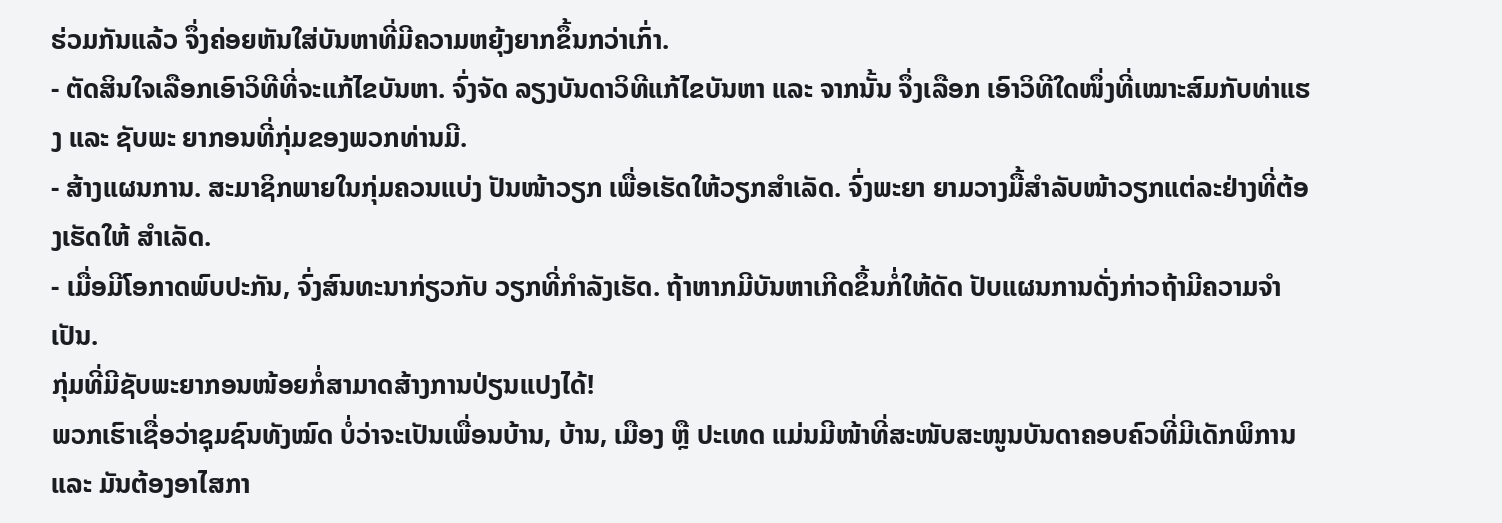ຮ່ວມກັນແລ້ວ ຈຶ່ງຄ່ອຍຫັນໃສ່ບັນຫາທີ່ມີຄວາມຫຍຸ້ງຍາກຂຶ້ນກວ່າເກົ່າ.
- ຕັດສິນໃຈເລືອກເອົາວິທີທີ່ຈະແກ້ໄຂບັນຫາ. ຈົ່ງຈັດ ລຽງບັນດາວິທີແກ້ໄຂບັນຫາ ແລະ ຈາກນັ້ນ ຈຶ່ງເລືອກ ເອົາວິທີໃດໜຶ່ງທີ່ເໝາະສົມກັບທ່າແຮງ ແລະ ຊັບພະ ຍາກອນທີ່ກຸ່ມຂອງພວກທ່ານມີ.
- ສ້າງແຜນການ. ສະມາຊິກພາຍໃນກຸ່ມຄວນແບ່ງ ປັນໜ້າວຽກ ເພື່ອເຮັດໃຫ້ວຽກສຳເລັດ. ຈົ່ງພະຍາ ຍາມວາງມື້ສຳລັບໜ້າວຽກແຕ່ລະຢ່າງທີ່ຕ້ອງເຮັດໃຫ້ ສຳເລັດ.
- ເມື່ອມີໂອກາດພົບປະກັນ, ຈົ່ງສົນທະນາກ່ຽວກັບ ວຽກທີ່ກຳລັງເຮັດ. ຖ້າຫາກມີບັນຫາເກີດຂຶ້ນກໍ່ໃຫ້ດັດ ປັບແຜນການດັ່ງກ່າວຖ້າມີຄວາມຈຳເປັນ.
ກຸ່ມທີ່ມີຊັບພະຍາກອນໜ້ອຍກໍ່ສາມາດສ້າງການປ່ຽນແປງໄດ້!
ພວກເຮົາເຊື່ອວ່າຊຸມຊົນທັງໝົດ ບໍ່ວ່າຈະເປັນເພື່ອນບ້ານ, ບ້ານ, ເມືອງ ຫຼື ປະເທດ ແມ່ນມີໜ້າທີ່ສະໜັບສະໜູນບັນດາຄອບຄົວທີ່ມີເດັກພິການ ແລະ ມັນຕ້ອງອາໄສກາ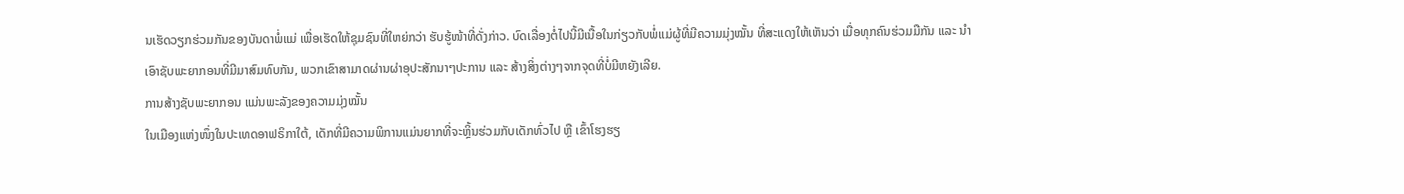ນເຮັດວຽກຮ່ວມກັນຂອງບັນດາພໍ່ແມ່ ເພື່ອເຮັດໃຫ້ຊຸມຊົນທີ່ໃຫຍ່ກວ່າ ຮັບຮູ້ໜ້າທີ່ດັ່ງກ່າວ. ບົດເລື່ອງຕໍ່ໄປນີ້ມີເນື້ອໃນກ່ຽວກັບພໍ່ແມ່ຜູ້ທີ່ມີຄວາມມຸ່ງໝັ້ນ ທີ່ສະແດງໃຫ້ເຫັນວ່າ ເມື່ອທຸກຄົນຮ່ວມມືກັນ ແລະ ນຳເອົາຊັບພະຍາກອນທີ່ມີມາສົມທົບກັນ, ພວກເຂົາສາມາດຜ່ານຜ່າອຸປະສັກນາໆປະການ ແລະ ສ້າງສິ່ງຕ່າງໆຈາກຈຸດທີ່ບໍ່ມີຫຍັງເລີຍ.
ການສ້າງຊັບພະຍາກອນ ແມ່ນພະລັງຂອງຄວາມມຸ່ງໝັ້ນ
ໃນເມືອງແຫ່ງໜຶ່ງໃນປະເທດອາຟຣິກາໃຕ້, ເດັກທີ່ມີຄວາມພິການແມ່ນຍາກທີ່ຈະຫຼິ້ນຮ່ວມກັບເດັກທົ່ວໄປ ຫຼື ເຂົ້າໂຮງຮຽ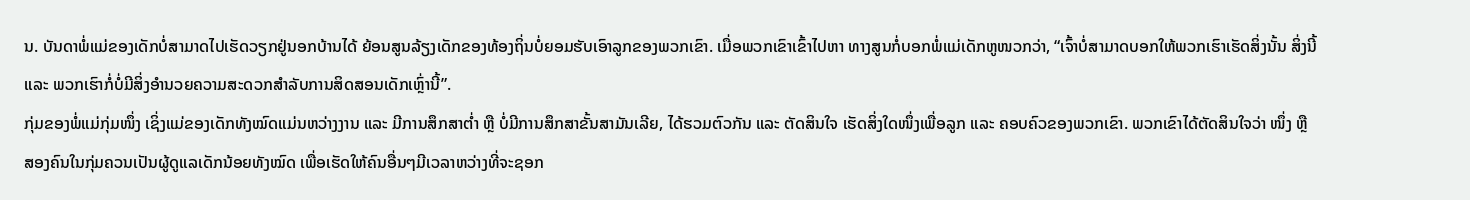ນ. ບັນດາພໍ່ແມ່ຂອງເດັກບໍ່ສາມາດໄປເຮັດວຽກຢູ່ນອກບ້ານໄດ້ ຍ້ອນສູນລ້ຽງເດັກຂອງທ້ອງຖິ່ນບໍ່ຍອມຮັບເອົາລູກຂອງພວກເຂົາ. ເມື່ອພວກເຂົາເຂົ້າໄປຫາ ທາງສູນກໍ່ບອກພໍ່ແມ່ເດັກຫູໜວກວ່າ, “ເຈົ້າບໍ່ສາມາດບອກໃຫ້ພວກເຮົາເຮັດສິ່ງນັ້ນ ສິ່ງນີ້ ແລະ ພວກເຮົາກໍ່ບໍ່ມີສິ່ງອຳນວຍຄວາມສະດວກສຳລັບການສິດສອນເດັກເຫຼົ່ານີ້”.
ກຸ່ມຂອງພໍ່ແມ່ກຸ່ມໜຶ່ງ ເຊິ່ງແມ່ຂອງເດັກທັງໝົດແມ່ນຫວ່າງງານ ແລະ ມີການສຶກສາຕ່ຳ ຫຼື ບໍ່ມີການສຶກສາຂັ້ນສາມັນເລີຍ, ໄດ້ຮວມຕົວກັນ ແລະ ຕັດສິນໃຈ ເຮັດສິ່ງໃດໜຶ່ງເພື່ອລູກ ແລະ ຄອບຄົວຂອງພວກເຂົາ. ພວກເຂົາໄດ້ຕັດສິນໃຈວ່າ ໜຶ່ງ ຫຼື ສອງຄົນໃນກຸ່ມຄວນເປັນຜູ້ດູແລເດັກນ້ອຍທັງໝົດ ເພື່ອເຮັດໃຫ້ຄົນອື່ນໆມີເວລາຫວ່າງທີ່ຈະຊອກ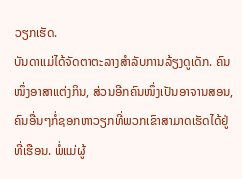ວຽກເຮັດ.
ບັນດາແມ່ໄດ້ຈັດຕາຕະລາງສຳລັບການລ້ຽງດູເດັກ. ຄົນໜຶ່ງອາສາແຕ່ງກິນ, ສ່ວນອີກຄົນໜຶ່ງເປັນອາຈານສອນ, ຄົນອື່ນໆກໍ່ຊອກຫາວຽກທີ່ພວກເຂົາສາມາດເຮັດໄດ້ຢູ່ທີ່ເຮືອນ. ພໍ່ແມ່ຜູ້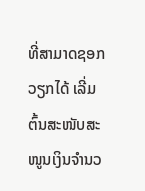ທີ່ສາມາດຊອກວຽກໄດ້ ເລີ່ມຕົ້ນສະໜັບສະໜູນເງິນຈຳນວ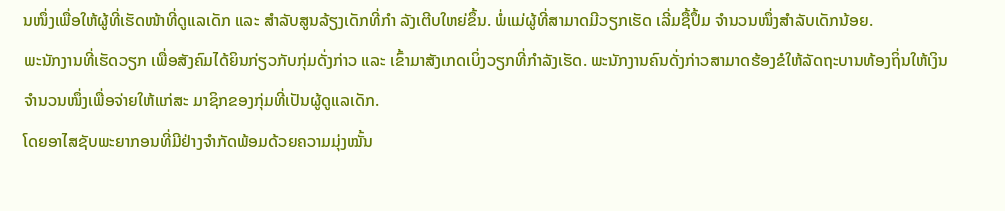ນໜຶ່ງເພື່ອໃຫ້ຜູ້ທີ່ເຮັດໜ້າທີ່ດູແລເດັກ ແລະ ສຳລັບສູນລ້ຽງເດັກທີ່ກຳ ລັງເຕີບໃຫຍ່ຂຶ້ນ. ພໍ່ແມ່ຜູ້ທີ່ສາມາດມີວຽກເຮັດ ເລີ່ມຊື້ປຶ້ມ ຈຳນວນໜຶ່ງສຳລັບເດັກນ້ອຍ.
ພະນັກງານທີ່ເຮັດວຽກ ເພື່ອສັງຄົມໄດ້ຍິນກ່ຽວກັບກຸ່ມດັ່ງກ່າວ ແລະ ເຂົ້າມາສັງເກດເບິ່ງວຽກທີ່ກຳລັງເຮັດ. ພະນັກງານຄົນດັ່ງກ່າວສາມາດຮ້ອງຂໍໃຫ້ລັດຖະບານທ້ອງຖິ່ນໃຫ້ເງິນຈຳນວນໜຶ່ງເພື່ອຈ່າຍໃຫ້ແກ່ສະ ມາຊິກຂອງກຸ່ມທີ່ເປັນຜູ້ດູແລເດັກ.
ໂດຍອາໄສຊັບພະຍາກອນທີ່ມີຢ່າງຈຳກັດພ້ອມດ້ວຍຄວາມມຸ່ງໝັ້ນ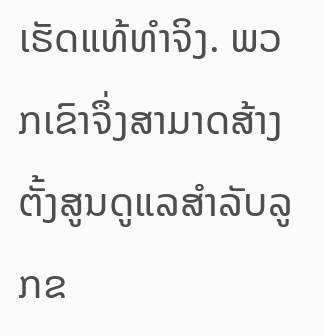ເຮັດແທ້ທຳຈິງ. ພວກເຂົາຈຶ່ງສາມາດສ້າງຕັ້ງສູນດູແລສຳລັບລູກຂ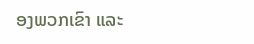ອງພວກເຂົາ ແລະ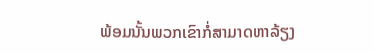ພ້ອມນັ້ນພວກເຂົາກໍ່ສາມາດຫາລ້ຽງ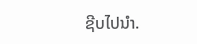ຊີບໄປນຳ.